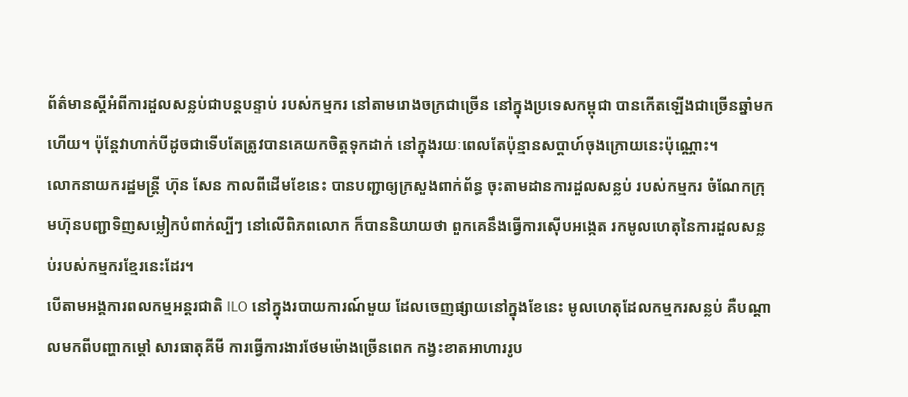ព័ត៌មានស្តីអំពីការដួលសន្លប់ជាបន្តបន្ទាប់ របស់កម្មករ នៅតាមរោងចក្រជាច្រើន នៅក្នុងប្រទេសកម្ពុជា បានកើតឡើងជាច្រើនឆ្នាំមកហើយ។ ប៉ុន្តែវាហាក់បីដូចជាទើបតែត្រូវបានគេយកចិត្តទុកដាក់ នៅក្នុងរយៈពេលតែប៉ុន្មានសប្តាហ៍ចុងក្រោយនេះប៉ុណ្ណោះ។
លោកនាយករដ្ឋមន្រ្តី ហ៊ុន សែន កាលពីដើមខែនេះ បានបញ្ជាឲ្យក្រសួងពាក់ព័ន្ធ ចុះតាមដានការដួលសន្លប់ របស់កម្មករ ចំណែកក្រុមហ៊ុនបញ្ជាទិញសម្លៀកបំពាក់ល្បីៗ នៅលើពិភពលោក ក៏បាននិយាយថា ពួកគេនឹងធ្វើការស៊ើបអង្កេត រកមូលហេតុនៃការដួលសន្លប់របស់កម្មករខ្មែរនេះដែរ។
បើតាមអង្គការពលកម្មអន្តរជាតិ ILO នៅក្នុងរបាយការណ៍មួយ ដែលចេញផ្សាយនៅក្នុងខែនេះ មូលហេតុដែលកម្មករសន្លប់ គឺបណ្តាលមកពីបញ្ហាកម្តៅ សារធាតុគីមី ការធ្វើការងារថែមម៉ោងច្រើនពេក កង្វះខាតអាហាររូប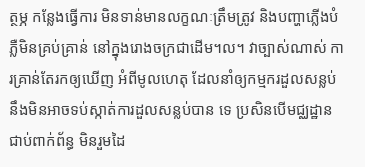ត្ថម្ភ កន្លែងធ្វើការ មិនទាន់មានលក្ខណៈត្រឹមត្រូវ និងបញ្ហាភ្លើងបំភ្លឺមិនគ្រប់គ្រាន់ នៅក្នុងរោងចក្រជាដើម។ល។ វាច្បាស់ណាស់ ការគ្រាន់តែរកឲ្យឃើញ អំពីមូលហេតុ ដែលនាំឲ្យកម្មករដួលសន្លប់នឹងមិនអាចទប់ស្កាត់ការដួលសន្លប់បាន ទេ ប្រសិនបើមជ្ឈដ្ឋានជាប់ពាក់ព័ន្ធ មិនរួមដៃ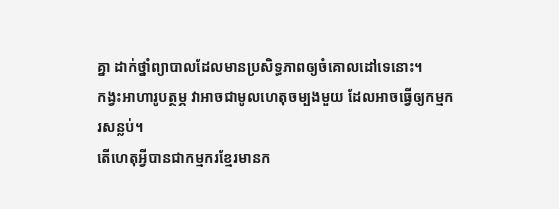គ្នា ដាក់ថ្នាំព្យាបាលដែលមានប្រសិទ្ធភាពឲ្យចំគោលដៅទេនោះ។
កង្វះអាហារូបត្ថម្ភ វាអាចជាមូលហេតុចម្បងមួយ ដែលអាចធ្វើឲ្យកម្មករសន្លប់។
តើហេតុអ្វីបានជាកម្មករខ្មែរមានក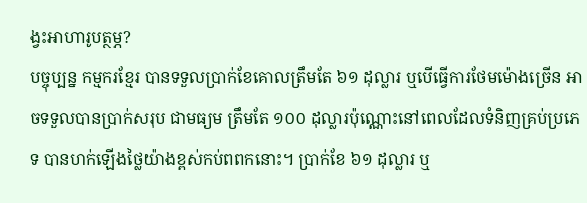ង្វះអាហារូបត្ថម្ភ?
បច្ចុប្បន្ន កម្មករខ្មែរ បានទទួលប្រាក់ខែគោលត្រឹមតែ ៦១ ដុល្លារ ឬបើធ្វើការថែមម៉ោងច្រើន អាចទទួលបានប្រាក់សរុប ជាមធ្យម ត្រឹមតែ ១០០ ដុល្លារប៉ុណ្ណោះនៅពេលដែលទំនិញគ្រប់ប្រភេទ បានហក់ឡើងថ្លៃយ៉ាងខ្ពស់កប់ពពកនោះ។ ប្រាក់ខែ ៦១ ដុល្លារ ឬ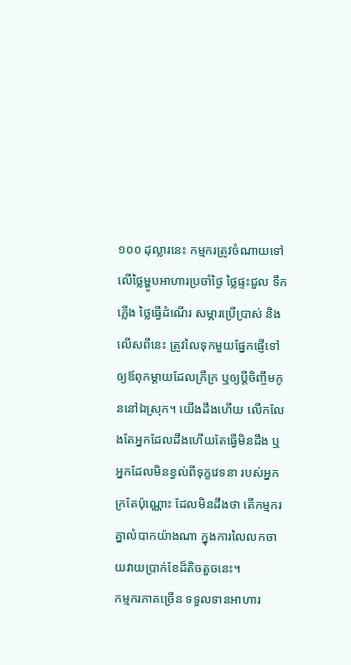១០០ ដុល្លារនេះ កម្មករត្រូវចំណាយទៅលើថ្លៃម្ហូបអាហារប្រចាំថ្ងៃ ថ្លៃផ្ទះជួល ទឹក ភ្លើង ថ្លៃធ្វើដំណើរ សម្ភារប្រើប្រាស់ និងលើសពីនេះ ត្រូវលៃទុកមួយផ្នែកផ្ញើទៅឲ្យឪពុកម្តាយដែលក្រីក្រ ឬឲ្យប្តីចិញ្ចឹមកូននៅឯស្រុក។ យើងដឹងហើយ លើកលែងតែអ្នកដែលដឹងហើយតែធ្វើមិនដឹង ឬអ្នកដែលមិនខ្វល់ពីទុក្ខវេទនា របស់អ្នកក្រតែប៉ុណ្ណោះ ដែលមិនដឹងថា តើកម្មករគ្នាលំបាកយ៉ាងណា ក្នុងការលៃលកចាយវាយប្រាក់ខែដ៏តិចតួចនេះ។
កម្មករភាគច្រើន ទទួលទានអាហារ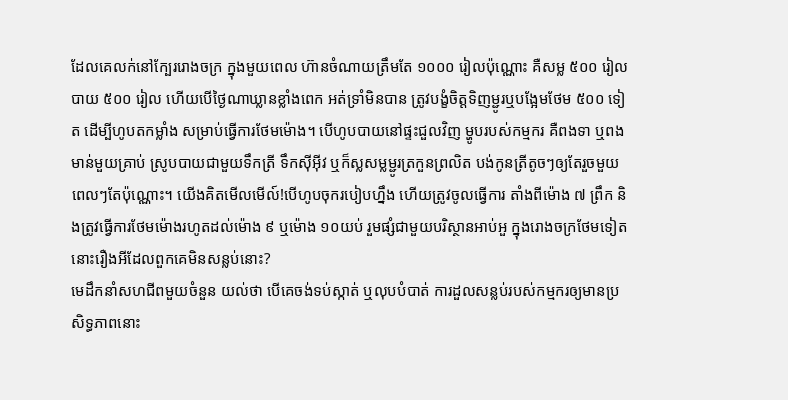ដែលគេលក់នៅក្បែររោងចក្រ ក្នុងមួយពេល ហ៊ានចំណាយត្រឹមតែ ១០០០ រៀលប៉ុណ្ណោះ គឺសម្ល ៥០០ រៀល បាយ ៥០០ រៀល ហើយបើថ្ងៃណាឃ្លានខ្លាំងពេក អត់ទ្រាំមិនបាន ត្រូវបង្ខំចិត្តទិញម្ជូរឬបង្អែមថែម ៥០០ ទៀត ដើម្បីហូបតកម្លាំង សម្រាប់ធ្វើការថែមម៉ោង។ បើហូបបាយនៅផ្ទះជួលវិញ ម្ហូបរបស់កម្មករ គឺពងទា ឬពងមាន់មួយគ្រាប់ ស្រូបបាយជាមួយទឹកត្រី ទឹកស៊ីអ៊ីវ ឬក៏ស្លសម្លម្ជូរត្រកួនព្រលិត បង់កូនត្រីតូចៗឲ្យតែរួចមួយពេលៗតែប៉ុណ្ណោះ។ យើងគិតមើលមើល៍!បើហូបចុករបៀបហ្នឹង ហើយត្រូវចូលធ្វើការ តាំងពីម៉ោង ៧ ព្រឹក និងត្រូវធ្វើការថែមម៉ោងរហូតដល់ម៉ោង ៩ ឬម៉ោង ១០យប់ រួមផ្សំជាមួយបរិស្ថានអាប់អួ ក្នុងរោងចក្រថែមទៀតនោះរឿងអីដែលពួកគេមិនសន្លប់នោះ?
មេដឹកនាំសហជីពមួយចំនួន យល់ថា បើគេចង់ទប់ស្កាត់ ឬលុបបំបាត់ ការដួលសន្លប់របស់កម្មករឲ្យមានប្រសិទ្ធភាពនោះ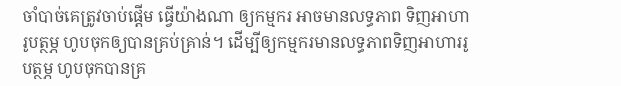ចាំបាច់គេត្រូវចាប់ផ្តើម ធ្វើយ៉ាងណា ឲ្យកម្មករ អាចមានលទ្ធភាព ទិញអាហារូបត្ថម្ភ ហូបចុកឲ្យបានគ្រប់គ្រាន់។ ដើម្បីឲ្យកម្មករមានលទ្ធភាពទិញអាហាររូបត្ថម្ភ ហូបចុកបានគ្រ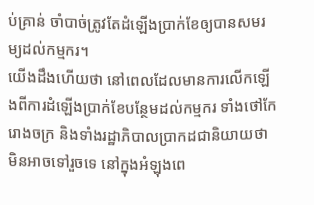ប់គ្រាន់ ចាំបាច់ត្រូវតែដំឡើងប្រាក់ខែឲ្យបានសមរម្យដល់កម្មករ។
យើងដឹងហើយថា នៅពេលដែលមានការលើកឡើងពីការដំឡើងប្រាក់ខែបន្ថែមដល់កម្មករ ទាំងថៅកែរោងចក្រ និងទាំងរដ្ឋាភិបាលប្រាកដជានិយាយថា មិនអាចទៅរួចទេ នៅក្នុងអំឡុងពេ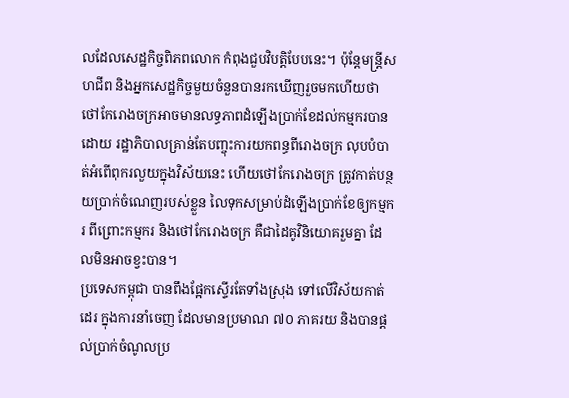លដែលសេដ្ឋកិច្ចពិភពលោក កំពុងជួបវិបត្តិបែបនេះ។ ប៉ុន្តែមន្ត្រីសហជីព និងអ្នកសេដ្ឋកិច្ចមួយចំនួនបានរកឃើញរួចមកហើយថា ថៅកែរោងចក្រអាចមានលទ្ធភាពដំឡើងប្រាក់ខែដល់កម្មករបានដោយ រដ្ឋាភិបាលគ្រាន់តែបញ្ចុះការយកពន្ធពីរោងចក្រ លុបបំបាត់អំពើពុករលួយក្នុងវិស័យនេះ ហើយថៅកែរោងចក្រ ត្រូវកាត់បន្ថយប្រាក់ចំណេញរបស់ខ្លួន លៃទុកសម្រាប់ដំឡើងប្រាក់ខែឲ្យកម្មករ ពីព្រោះកម្មករ និងថៅកែរោងចក្រ គឺជាដៃគូវិនិយោគរួមគ្នា ដែលមិនអាចខ្វះបាន។
ប្រទេសកម្ពុជា បានពឹងផ្អែកស្ទើរតែទាំងស្រុង ទៅលើវិស័យកាត់ដេរ ក្នុងការនាំចេញ ដែលមានប្រមាណ ៧០ ភាគរយ និងបានផ្តល់ប្រាក់ចំណូលប្រ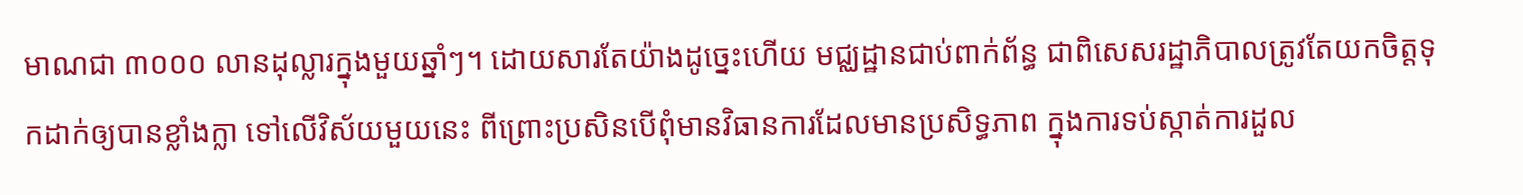មាណជា ៣០០០ លានដុល្លារក្នុងមួយឆ្នាំៗ។ ដោយសារតែយ៉ាងដូច្នេះហើយ មជ្ឈដ្ឋានជាប់ពាក់ព័ន្ធ ជាពិសេសរដ្ឋាភិបាលត្រូវតែយកចិត្តទុកដាក់ឲ្យបានខ្លាំងក្លា ទៅលើវិស័យមួយនេះ ពីព្រោះប្រសិនបើពុំមានវិធានការដែលមានប្រសិទ្ធភាព ក្នុងការទប់ស្កាត់ការដួល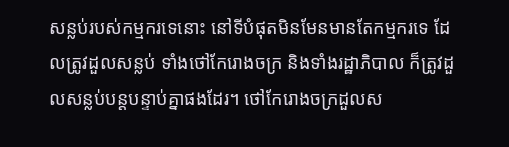សន្លប់របស់កម្មករទេនោះ នៅទីបំផុតមិនមែនមានតែកម្មករទេ ដែលត្រូវដួលសន្លប់ ទាំងថៅកែរោងចក្រ និងទាំងរដ្ឋាភិបាល ក៏ត្រូវដួលសន្លប់បន្តបន្ទាប់គ្នាផងដែរ។ ថៅកែរោងចក្រដួលស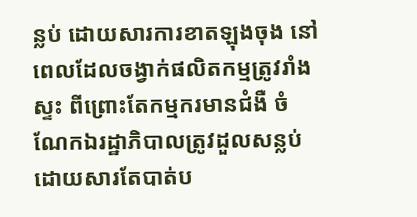ន្លប់ ដោយសារការខាតឡុងចុង នៅពេលដែលចង្វាក់ផលិតកម្មត្រូវរាំងស្ទះ ពីព្រោះតែកម្មករមានជំងឺ ចំណែកឯរដ្ឋាភិបាលត្រូវដួលសន្លប់ ដោយសារតែបាត់ប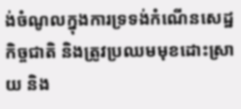ង់ចំណូលក្នុងការទ្រទង់កំណើនសេដ្ឋកិច្ចជាតិ និងត្រូវប្រឈមមុខដោះស្រាយ និង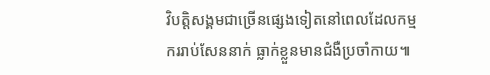វិបត្តិសង្គមជាច្រើនផ្សេងទៀតនៅពេលដែលកម្មកររាប់សែននាក់ ធ្លាក់ខ្លួនមានជំងឺប្រចាំកាយ៕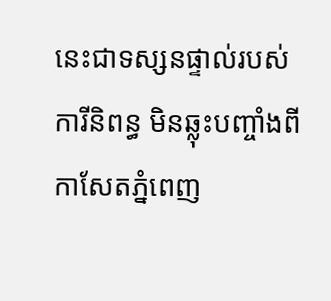នេះជាទស្សនផ្ទាល់របស់ការីនិពន្ធ មិនឆ្លុះបញ្ចាំងពីកាសែតភ្នំពេញ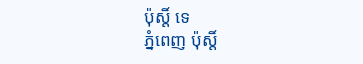ប៉ុស្តិ៍ ទេ
ភ្នំពេញ ប៉ុស្តិ៍